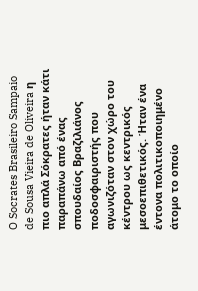O Socrates Brasileiro Sampaio de Sousa Vieira de Oliveira η πιο απλά Σόκρατες ήταν κάτι παραπάνω από ένας σπουδαίος Βραζιλιάνος ποδοσφαιριστής που αγωνιζόταν στον χώρο του κέντρου ως κεντρικός μεσοεπιθετικός. Ήταν ένα έντονα πολιτικοποιημένο άτομο το οποίο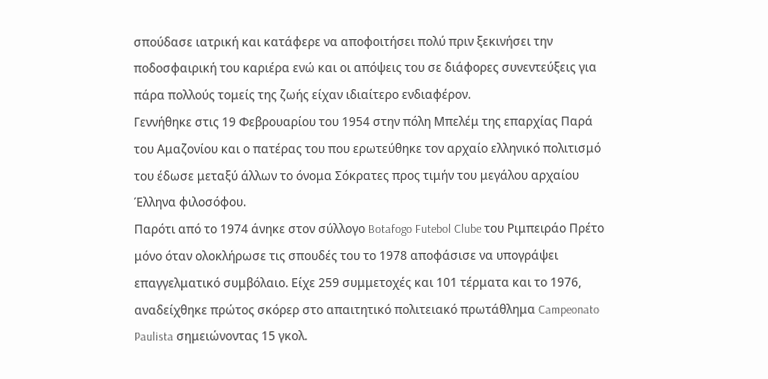σπούδασε ιατρική και κατάφερε να αποφοιτήσει πολύ πριν ξεκινήσει την ποδοσφαιρική του καριέρα ενώ και οι απόψεις του σε διάφορες συνεντεύξεις για πάρα πολλούς τομείς της ζωής είχαν ιδιαίτερο ενδιαφέρον.
Γεννήθηκε στις 19 Φεβρουαρίου του 1954 στην πόλη Μπελέμ της επαρχίας Παρά του Αμαζονίου και ο πατέρας του που ερωτεύθηκε τον αρχαίο ελληνικό πολιτισμό του έδωσε μεταξύ άλλων το όνομα Σόκρατες προς τιμήν του μεγάλου αρχαίου Έλληνα φιλοσόφου.
Παρότι από το 1974 άνηκε στον σύλλογο Botafogo Futebol Clube του Ριμπειράο Πρέτο μόνο όταν ολοκλήρωσε τις σπουδές του το 1978 αποφάσισε να υπογράψει επαγγελματικό συμβόλαιο. Είχε 259 συμμετοχές και 101 τέρματα και το 1976, αναδείχθηκε πρώτος σκόρερ στο απαιτητικό πολιτειακό πρωτάθλημα Campeonato Paulista σημειώνοντας 15 γκολ.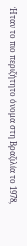Ήταν το πιο περιζήτητο όνομα στη Βραζιλία το 1978,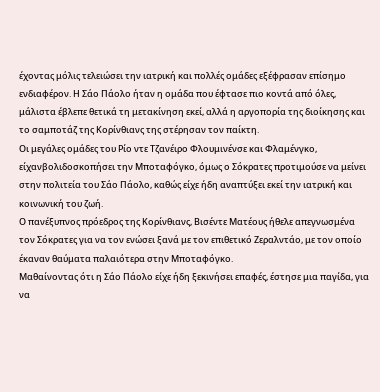έχοντας μόλις τελειώσει την ιατρική και πολλές ομάδες εξέφρασαν επίσημο ενδιαφέρον. Η Σάο Πάολο ήταν η ομάδα που έφτασε πιο κοντά από όλες, μάλιστα έβλεπε θετικά τη μετακίνηση εκεί, αλλά η αργοπορία της διοίκησης και το σαμποτάζ της Κορίνθιανς της στέρησαν τον παίκτη.
Οι μεγάλες ομάδες του Ρίο ντε Τζανέιρο Φλουμινένσε και Φλαμένγκο, είχανβολιδοσκοπήσει την Μποταφόγκο, όμως ο Σόκρατες προτιμούσε να μείνει στην πολιτεία του Σάο Πάολο, καθώς είχε ήδη αναπτύξει εκεί την ιατρική και κοινωνική του ζωή.
Ο πανέξυπνος πρόεδρος της Κορίνθιανς, Βισέντε Ματέους ήθελε απεγνωσμένα τον Σόκρατες για να τον ενώσει ξανά με τον επιθετικό Ζεραλντάο, με τον οποίο έκαναν θαύματα παλαιότερα στην Μποταφόγκο.
Μαθαίνοντας ότι η Σάο Πάολο είχε ήδη ξεκινήσει επαφές, έστησε μια παγίδα, για να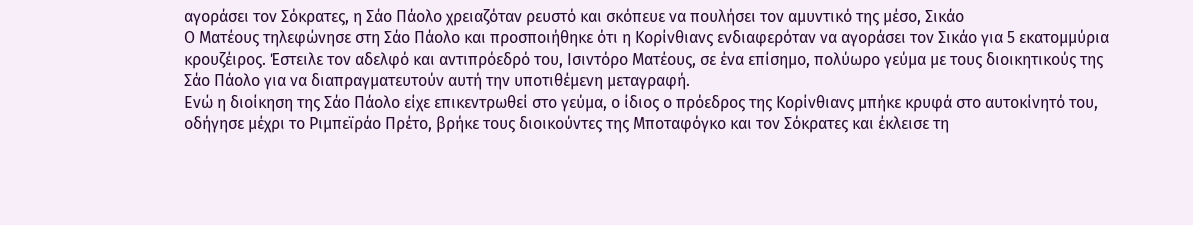αγοράσει τον Σόκρατες, η Σάο Πάολο χρειαζόταν ρευστό και σκόπευε να πουλήσει τον αμυντικό της μέσο, Σικάο
Ο Ματέους τηλεφώνησε στη Σάο Πάολο και προσποιήθηκε ότι η Κορίνθιανς ενδιαφερόταν να αγοράσει τον Σικάο για 5 εκατομμύρια κρουζέιρος. Έστειλε τον αδελφό και αντιπρόεδρό του, Ισιντόρο Ματέους, σε ένα επίσημο, πολύωρο γεύμα με τους διοικητικούς της Σάο Πάολο για να διαπραγματευτούν αυτή την υποτιθέμενη μεταγραφή.
Ενώ η διοίκηση της Σάο Πάολο είχε επικεντρωθεί στο γεύμα, ο ίδιος ο πρόεδρος της Κορίνθιανς μπήκε κρυφά στο αυτοκίνητό του, οδήγησε μέχρι το Ριμπεϊράο Πρέτο, βρήκε τους διοικούντες της Μποταφόγκο και τον Σόκρατες και έκλεισε τη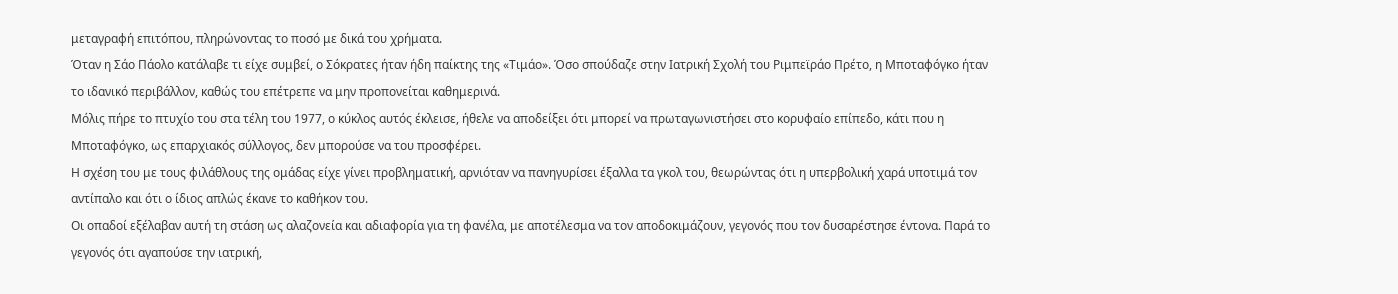μεταγραφή επιτόπου, πληρώνοντας το ποσό με δικά του χρήματα.
Όταν η Σάο Πάολο κατάλαβε τι είχε συμβεί, ο Σόκρατες ήταν ήδη παίκτης της «Τιμάο». Όσο σπούδαζε στην Ιατρική Σχολή του Ριμπεϊράο Πρέτο, η Μποταφόγκο ήταν το ιδανικό περιβάλλον, καθώς του επέτρεπε να μην προπονείται καθημερινά.
Μόλις πήρε το πτυχίο του στα τέλη του 1977, ο κύκλος αυτός έκλεισε, ήθελε να αποδείξει ότι μπορεί να πρωταγωνιστήσει στο κορυφαίο επίπεδο, κάτι που η Μποταφόγκο, ως επαρχιακός σύλλογος, δεν μπορούσε να του προσφέρει.
Η σχέση του με τους φιλάθλους της ομάδας είχε γίνει προβληματική, αρνιόταν να πανηγυρίσει έξαλλα τα γκολ του, θεωρώντας ότι η υπερβολική χαρά υποτιμά τον αντίπαλο και ότι ο ίδιος απλώς έκανε το καθήκον του.
Οι οπαδοί εξέλαβαν αυτή τη στάση ως αλαζονεία και αδιαφορία για τη φανέλα, με αποτέλεσμα να τον αποδοκιμάζουν, γεγονός που τον δυσαρέστησε έντονα. Παρά το γεγονός ότι αγαπούσε την ιατρική,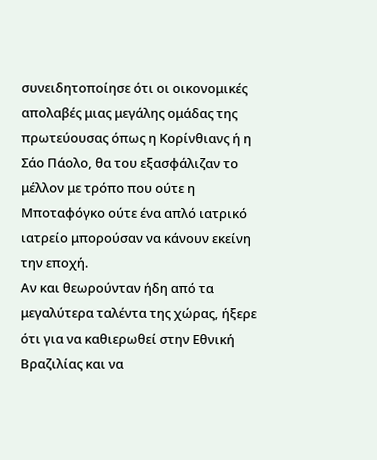συνειδητοποίησε ότι οι οικονομικές απολαβές μιας μεγάλης ομάδας της πρωτεύουσας όπως η Κορίνθιανς ή η Σάο Πάολο, θα του εξασφάλιζαν το μέλλον με τρόπο που ούτε η Μποταφόγκο ούτε ένα απλό ιατρικό ιατρείο μπορούσαν να κάνουν εκείνη την εποχή.
Αν και θεωρούνταν ήδη από τα μεγαλύτερα ταλέντα της χώρας, ήξερε ότι για να καθιερωθεί στην Εθνική Βραζιλίας και να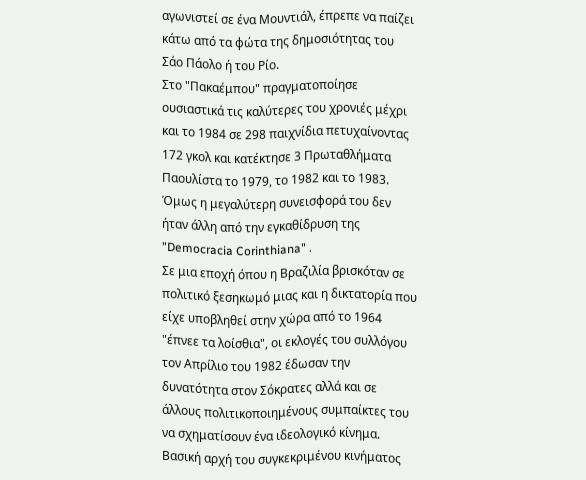αγωνιστεί σε ένα Μουντιάλ, έπρεπε να παίζει κάτω από τα φώτα της δημοσιότητας του Σάο Πάολο ή του Ρίο.
Στο "Πακαέμπου" πραγματοποίησε ουσιαστικά τις καλύτερες του χρονιές μέχρι και το 1984 σε 298 παιχνίδια πετυχαίνοντας 172 γκολ και κατέκτησε 3 Πρωταθλήματα Παουλίστα το 1979, το 1982 και το 1983. Όμως η μεγαλύτερη συνεισφορά του δεν ήταν άλλη από την εγκαθίδρυση της "Democracia Corinthiana" .
Σε μια εποχή όπου η Βραζιλία βρισκόταν σε πολιτικό ξεσηκωμό μιας και η δικτατορία που είχε υποβληθεί στην χώρα από το 1964 "έπνεε τα λοίσθια", οι εκλογές του συλλόγου τον Απρίλιο του 1982 έδωσαν την δυνατότητα στον Σόκρατες αλλά και σε άλλους πολιτικοποιημένους συμπαίκτες του να σχηματίσουν ένα ιδεολογικό κίνημα.
Βασική αρχή του συγκεκριμένου κινήματος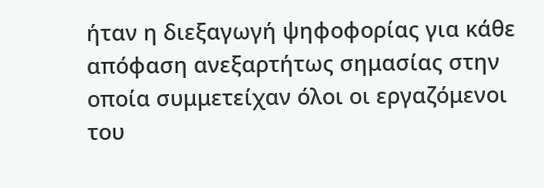ήταν η διεξαγωγή ψηφοφορίας για κάθε απόφαση ανεξαρτήτως σημασίας στην οποία συμμετείχαν όλοι οι εργαζόμενοι του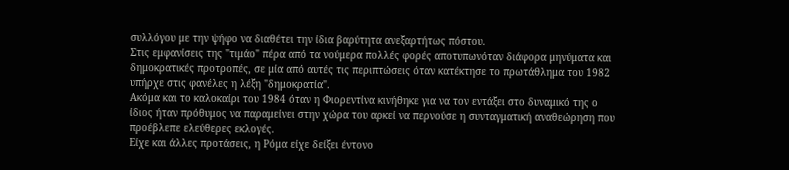συλλόγου με την ψήφο να διαθέτει την ίδια βαρύτητα ανεξαρτήτως πόστου.
Στις εμφανίσεις της "τιμάο" πέρα από τα νούμερα πολλές φορές αποτυπωνόταν διάφορα μηνύματα και δημοκρατικές προτροπές, σε μία από αυτές τις περιπτώσεις όταν κατέκτησε το πρωτάθλημα του 1982 υπήρχε στις φανέλες η λέξη "δημοκρατία".
Ακόμα και το καλοκαίρι του 1984 όταν η Φιορεντίνα κινήθηκε για να τον εντάξει στο δυναμικό της ο ίδιος ήταν πρόθυμος να παραμείνει στην χώρα του αρκεί να περνούσε η συνταγματική αναθεώρηση που προέβλεπε ελεύθερες εκλογές.
Είχε και άλλες προτάσεις, η Ρόμα είχε δείξει έντονο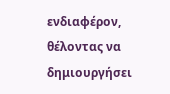ενδιαφέρον, θέλοντας να δημιουργήσει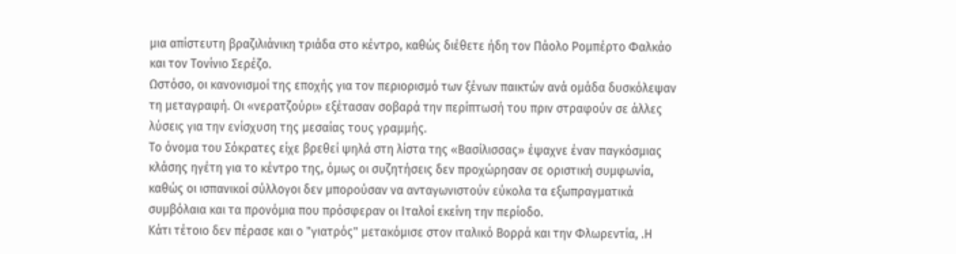μια απίστευτη βραζιλιάνικη τριάδα στο κέντρο, καθώς διέθετε ήδη τον Πάολο Ρομπέρτο Φαλκάο και τον Τονίνιο Σερέζο.
Ωστόσο, οι κανονισμοί της εποχής για τον περιορισμό των ξένων παικτών ανά ομάδα δυσκόλεψαν τη μεταγραφή. Οι «νερατζούρι» εξέτασαν σοβαρά την περίπτωσή του πριν στραφούν σε άλλες λύσεις για την ενίσχυση της μεσαίας τους γραμμής.
Το όνομα του Σόκρατες είχε βρεθεί ψηλά στη λίστα της «Βασίλισσας» έψαχνε έναν παγκόσμιας κλάσης ηγέτη για το κέντρο της, όμως οι συζητήσεις δεν προχώρησαν σε οριστική συμφωνία, καθώς οι ισπανικοί σύλλογοι δεν μπορούσαν να ανταγωνιστούν εύκολα τα εξωπραγματικά συμβόλαια και τα προνόμια που πρόσφεραν οι Ιταλοί εκείνη την περίοδο.
Κάτι τέτοιο δεν πέρασε και ο "γιατρός" μετακόμισε στον ιταλικό Βορρά και την Φλωρεντία, .Η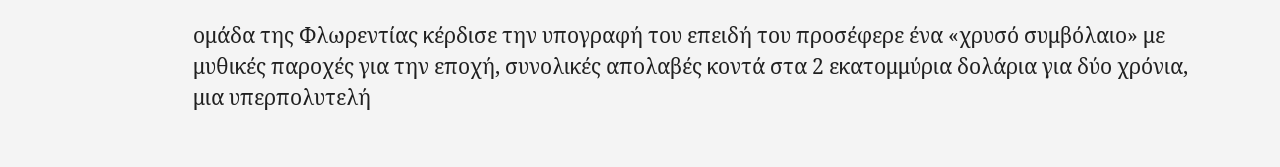ομάδα της Φλωρεντίας κέρδισε την υπογραφή του επειδή του προσέφερε ένα «χρυσό συμβόλαιο» με μυθικές παροχές για την εποχή, συνολικές απολαβές κοντά στα 2 εκατομμύρια δολάρια για δύο χρόνια, μια υπερπολυτελή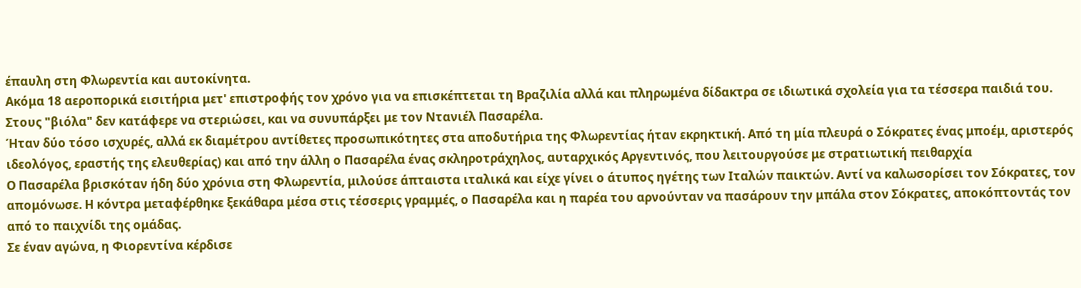έπαυλη στη Φλωρεντία και αυτοκίνητα.
Ακόμα 18 αεροπορικά εισιτήρια μετ' επιστροφής τον χρόνο για να επισκέπτεται τη Βραζιλία αλλά και πληρωμένα δίδακτρα σε ιδιωτικά σχολεία για τα τέσσερα παιδιά του. Στους "βιόλα" δεν κατάφερε να στεριώσει, και να συνυπάρξει με τον Ντανιέλ Πασαρέλα.
Ήταν δύο τόσο ισχυρές, αλλά εκ διαμέτρου αντίθετες προσωπικότητες στα αποδυτήρια της Φλωρεντίας ήταν εκρηκτική. Από τη μία πλευρά ο Σόκρατες ένας μποέμ, αριστερός ιδεολόγος, εραστής της ελευθερίας) και από την άλλη ο Πασαρέλα ένας σκληροτράχηλος, αυταρχικός Αργεντινός, που λειτουργούσε με στρατιωτική πειθαρχία
Ο Πασαρέλα βρισκόταν ήδη δύο χρόνια στη Φλωρεντία, μιλούσε άπταιστα ιταλικά και είχε γίνει ο άτυπος ηγέτης των Ιταλών παικτών. Αντί να καλωσορίσει τον Σόκρατες, τον απομόνωσε. Η κόντρα μεταφέρθηκε ξεκάθαρα μέσα στις τέσσερις γραμμές, ο Πασαρέλα και η παρέα του αρνούνταν να πασάρουν την μπάλα στον Σόκρατες, αποκόπτοντάς τον από το παιχνίδι της ομάδας.
Σε έναν αγώνα, η Φιορεντίνα κέρδισε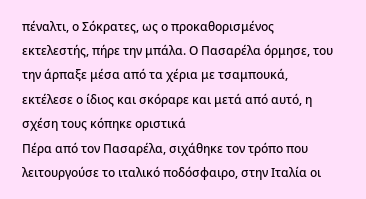πέναλτι, ο Σόκρατες, ως ο προκαθορισμένος εκτελεστής, πήρε την μπάλα. Ο Πασαρέλα όρμησε, του την άρπαξε μέσα από τα χέρια με τσαμπουκά, εκτέλεσε ο ίδιος και σκόραρε και μετά από αυτό, η σχέση τους κόπηκε οριστικά
Πέρα από τον Πασαρέλα, σιχάθηκε τον τρόπο που λειτουργούσε το ιταλικό ποδόσφαιρο, στην Ιταλία οι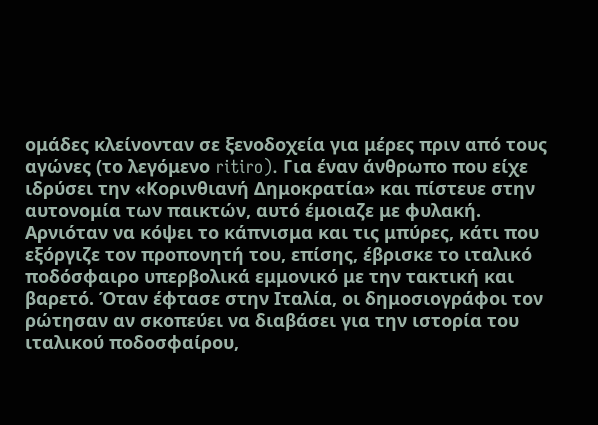ομάδες κλείνονταν σε ξενοδοχεία για μέρες πριν από τους αγώνες (το λεγόμενο ritiro). Για έναν άνθρωπο που είχε ιδρύσει την «Κορινθιανή Δημοκρατία» και πίστευε στην αυτονομία των παικτών, αυτό έμοιαζε με φυλακή.
Αρνιόταν να κόψει το κάπνισμα και τις μπύρες, κάτι που εξόργιζε τον προπονητή του, επίσης, έβρισκε το ιταλικό ποδόσφαιρο υπερβολικά εμμονικό με την τακτική και βαρετό. Όταν έφτασε στην Ιταλία, οι δημοσιογράφοι τον ρώτησαν αν σκοπεύει να διαβάσει για την ιστορία του ιταλικού ποδοσφαίρου,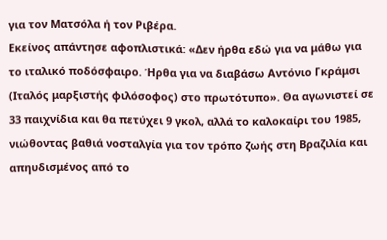για τον Ματσόλα ή τον Ριβέρα.
Εκείνος απάντησε αφοπλιστικά: «Δεν ήρθα εδώ για να μάθω για το ιταλικό ποδόσφαιρο. Ήρθα για να διαβάσω Αντόνιο Γκράμσι (Ιταλός μαρξιστής φιλόσοφος) στο πρωτότυπο». Θα αγωνιστεί σε 33 παιχνίδια και θα πετύχει 9 γκολ, αλλά το καλοκαίρι του 1985, νιώθοντας βαθιά νοσταλγία για τον τρόπο ζωής στη Βραζιλία και απηυδισμένος από το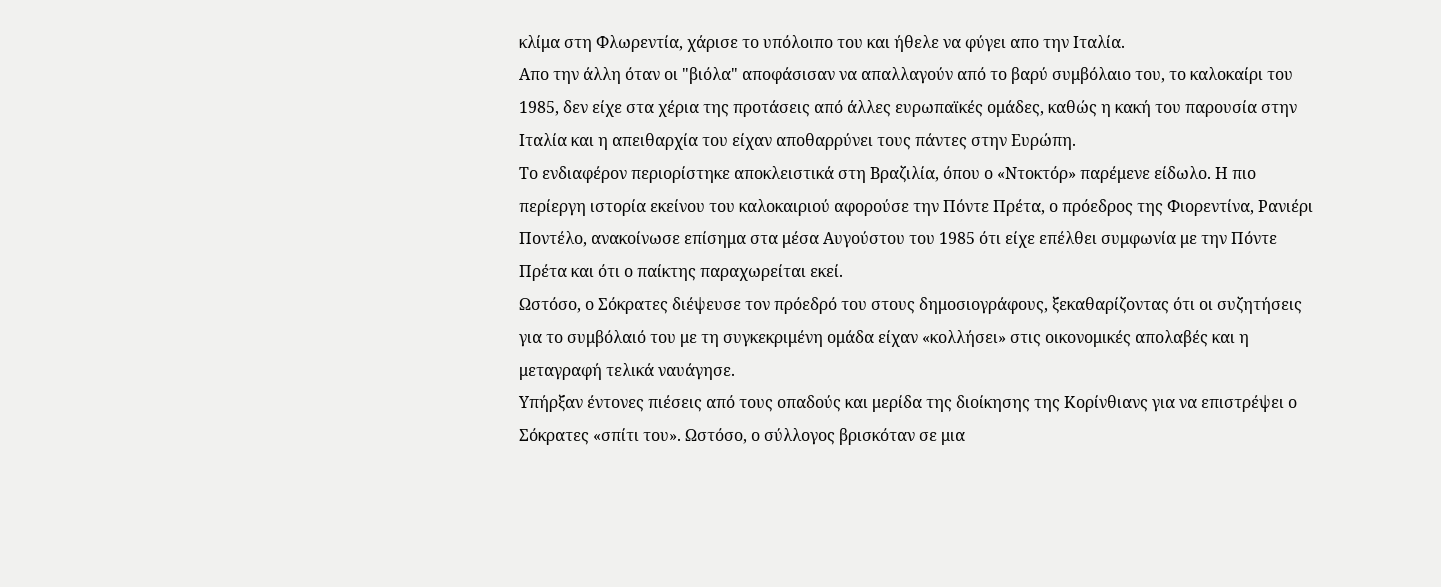κλίμα στη Φλωρεντία, χάρισε το υπόλοιπο του και ήθελε να φύγει απο την Ιταλία.
Απο την άλλη όταν οι "βιόλα" αποφάσισαν να απαλλαγούν από το βαρύ συμβόλαιο του, το καλοκαίρι του 1985, δεν είχε στα χέρια της προτάσεις από άλλες ευρωπαϊκές ομάδες, καθώς η κακή του παρουσία στην Ιταλία και η απειθαρχία του είχαν αποθαρρύνει τους πάντες στην Ευρώπη.
Το ενδιαφέρον περιορίστηκε αποκλειστικά στη Βραζιλία, όπου ο «Ντοκτόρ» παρέμενε είδωλο. Η πιο περίεργη ιστορία εκείνου του καλοκαιριού αφορούσε την Πόντε Πρέτα, ο πρόεδρος της Φιορεντίνα, Ρανιέρι Ποντέλο, ανακοίνωσε επίσημα στα μέσα Αυγούστου του 1985 ότι είχε επέλθει συμφωνία με την Πόντε Πρέτα και ότι ο παίκτης παραχωρείται εκεί.
Ωστόσο, ο Σόκρατες διέψευσε τον πρόεδρό του στους δημοσιογράφους, ξεκαθαρίζοντας ότι οι συζητήσεις για το συμβόλαιό του με τη συγκεκριμένη ομάδα είχαν «κολλήσει» στις οικονομικές απολαβές και η μεταγραφή τελικά ναυάγησε.
Υπήρξαν έντονες πιέσεις από τους οπαδούς και μερίδα της διοίκησης της Κορίνθιανς για να επιστρέψει ο Σόκρατες «σπίτι του». Ωστόσο, ο σύλλογος βρισκόταν σε μια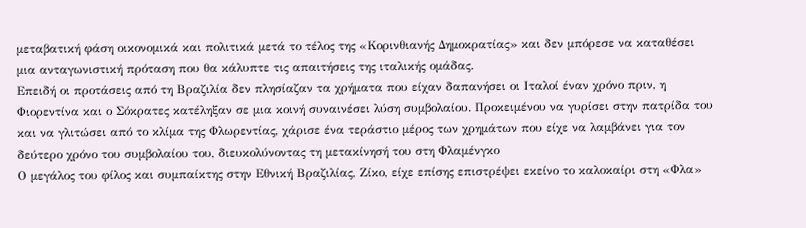μεταβατική φάση οικονομικά και πολιτικά μετά το τέλος της «Κορινθιανής Δημοκρατίας» και δεν μπόρεσε να καταθέσει μια ανταγωνιστική πρόταση που θα κάλυπτε τις απαιτήσεις της ιταλικής ομάδας.
Επειδή οι προτάσεις από τη Βραζιλία δεν πλησίαζαν τα χρήματα που είχαν δαπανήσει οι Ιταλοί έναν χρόνο πριν, η Φιορεντίνα και ο Σόκρατες κατέληξαν σε μια κοινή συναινέσει λύση συμβολαίου. Προκειμένου να γυρίσει στην πατρίδα του και να γλιτώσει από το κλίμα της Φλωρεντίας, χάρισε ένα τεράστιο μέρος των χρημάτων που είχε να λαμβάνει για τον δεύτερο χρόνο του συμβολαίου του, διευκολύνοντας τη μετακίνησή του στη Φλαμένγκο
Ο μεγάλος του φίλος και συμπαίκτης στην Εθνική Βραζιλίας, Ζίκο, είχε επίσης επιστρέψει εκείνο το καλοκαίρι στη «Φλα»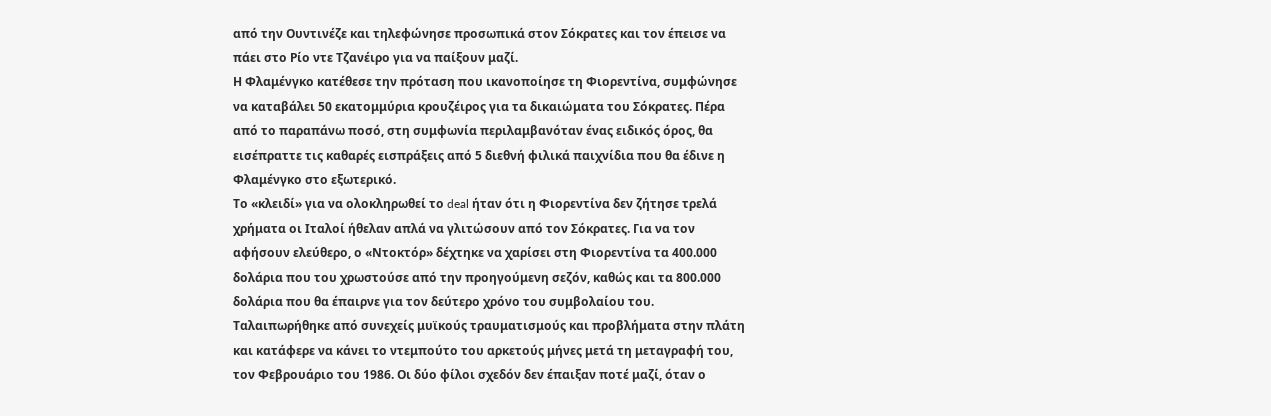από την Ουντινέζε και τηλεφώνησε προσωπικά στον Σόκρατες και τον έπεισε να πάει στο Ρίο ντε Τζανέιρο για να παίξουν μαζί.
Η Φλαμένγκο κατέθεσε την πρόταση που ικανοποίησε τη Φιορεντίνα, συμφώνησε να καταβάλει 50 εκατομμύρια κρουζέιρος για τα δικαιώματα του Σόκρατες. Πέρα από το παραπάνω ποσό, στη συμφωνία περιλαμβανόταν ένας ειδικός όρος, θα εισέπραττε τις καθαρές εισπράξεις από 5 διεθνή φιλικά παιχνίδια που θα έδινε η Φλαμένγκο στο εξωτερικό.
Το «κλειδί» για να ολοκληρωθεί το deal ήταν ότι η Φιορεντίνα δεν ζήτησε τρελά χρήματα οι Ιταλοί ήθελαν απλά να γλιτώσουν από τον Σόκρατες. Για να τον αφήσουν ελεύθερο, ο «Ντοκτόρ» δέχτηκε να χαρίσει στη Φιορεντίνα τα 400.000 δολάρια που του χρωστούσε από την προηγούμενη σεζόν, καθώς και τα 800.000 δολάρια που θα έπαιρνε για τον δεύτερο χρόνο του συμβολαίου του.
Ταλαιπωρήθηκε από συνεχείς μυϊκούς τραυματισμούς και προβλήματα στην πλάτη και κατάφερε να κάνει το ντεμπούτο του αρκετούς μήνες μετά τη μεταγραφή του, τον Φεβρουάριο του 1986. Οι δύο φίλοι σχεδόν δεν έπαιξαν ποτέ μαζί, όταν ο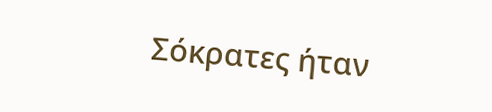Σόκρατες ήταν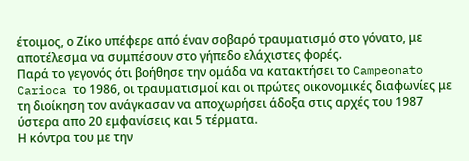έτοιμος, ο Ζίκο υπέφερε από έναν σοβαρό τραυματισμό στο γόνατο, με αποτέλεσμα να συμπέσουν στο γήπεδο ελάχιστες φορές.
Παρά το γεγονός ότι βοήθησε την ομάδα να κατακτήσει το Campeonato Carioca το 1986, οι τραυματισμοί και οι πρώτες οικονομικές διαφωνίες με τη διοίκηση τον ανάγκασαν να αποχωρήσει άδοξα στις αρχές του 1987 ύστερα απο 20 εμφανίσεις και 5 τέρματα.
Η κόντρα του με την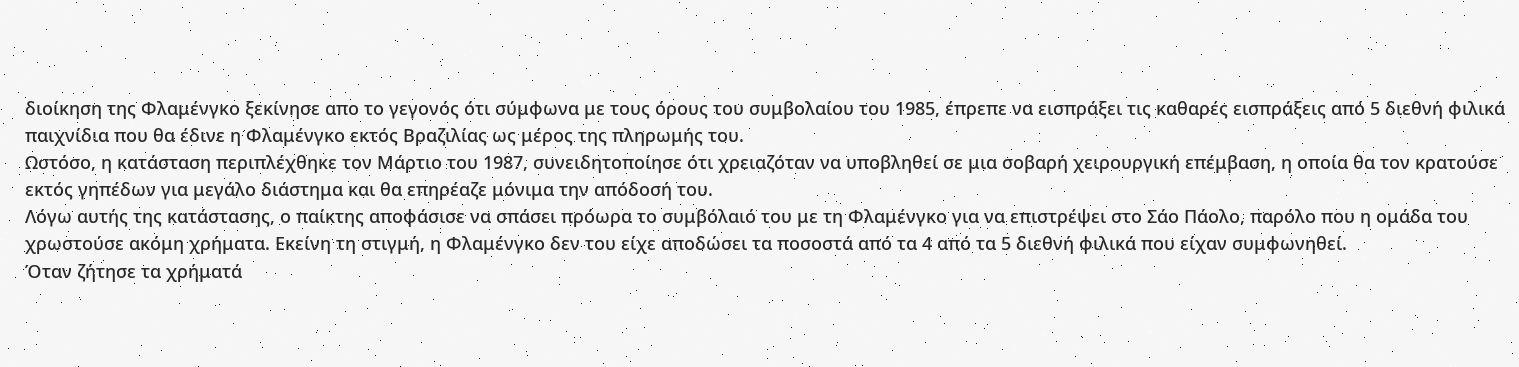διοίκηση της Φλαμένγκο ξεκίνησε απο το γεγονός ότι σύμφωνα με τους όρους του συμβολαίου του 1985, έπρεπε να εισπράξει τις καθαρές εισπράξεις από 5 διεθνή φιλικά παιχνίδια που θα έδινε η Φλαμένγκο εκτός Βραζιλίας ως μέρος της πληρωμής του.
Ωστόσο, η κατάσταση περιπλέχθηκε τον Μάρτιο του 1987, συνειδητοποίησε ότι χρειαζόταν να υποβληθεί σε μια σοβαρή χειρουργική επέμβαση, η οποία θα τον κρατούσε εκτός γηπέδων για μεγάλο διάστημα και θα επηρέαζε μόνιμα την απόδοσή του.
Λόγω αυτής της κατάστασης, ο παίκτης αποφάσισε να σπάσει πρόωρα το συμβόλαιό του με τη Φλαμένγκο για να επιστρέψει στο Σάο Πάολο, παρόλο που η ομάδα του χρωστούσε ακόμη χρήματα. Εκείνη τη στιγμή, η Φλαμένγκο δεν του είχε αποδώσει τα ποσοστά από τα 4 από τα 5 διεθνή φιλικά που είχαν συμφωνηθεί.
Όταν ζήτησε τα χρήματά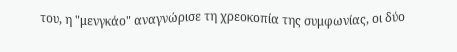του, η "μενγκάο" αναγνώρισε τη χρεοκοπία της συμφωνίας, οι δύο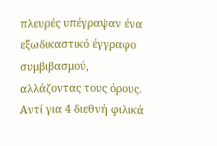πλευρές υπέγραψαν ένα εξωδικαστικό έγγραφο συμβιβασμού, αλλάζοντας τους όρους. Αντί για 4 διεθνή φιλικά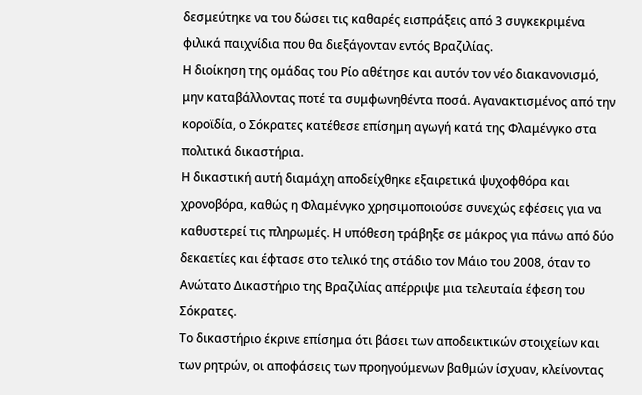δεσμεύτηκε να του δώσει τις καθαρές εισπράξεις από 3 συγκεκριμένα φιλικά παιχνίδια που θα διεξάγονταν εντός Βραζιλίας.
Η διοίκηση της ομάδας του Ρίο αθέτησε και αυτόν τον νέο διακανονισμό, μην καταβάλλοντας ποτέ τα συμφωνηθέντα ποσά. Αγανακτισμένος από την κοροϊδία, ο Σόκρατες κατέθεσε επίσημη αγωγή κατά της Φλαμένγκο στα πολιτικά δικαστήρια.
Η δικαστική αυτή διαμάχη αποδείχθηκε εξαιρετικά ψυχοφθόρα και χρονοβόρα, καθώς η Φλαμένγκο χρησιμοποιούσε συνεχώς εφέσεις για να καθυστερεί τις πληρωμές. Η υπόθεση τράβηξε σε μάκρος για πάνω από δύο δεκαετίες και έφτασε στο τελικό της στάδιο τον Μάιο του 2008, όταν το Ανώτατο Δικαστήριο της Βραζιλίας απέρριψε μια τελευταία έφεση του Σόκρατες.
Το δικαστήριο έκρινε επίσημα ότι βάσει των αποδεικτικών στοιχείων και των ρητρών, οι αποφάσεις των προηγούμενων βαθμών ίσχυαν, κλείνοντας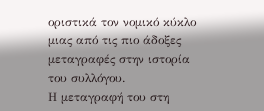οριστικά τον νομικό κύκλο μιας από τις πιο άδοξες μεταγραφές στην ιστορία του συλλόγου.
Η μεταγραφή του στη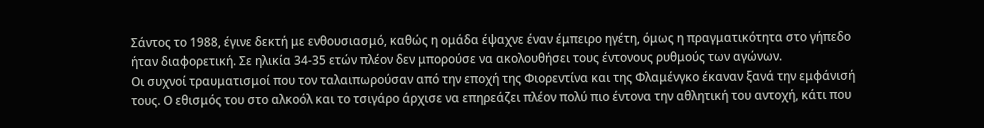Σάντος το 1988, έγινε δεκτή με ενθουσιασμό, καθώς η ομάδα έψαχνε έναν έμπειρο ηγέτη, όμως η πραγματικότητα στο γήπεδο ήταν διαφορετική. Σε ηλικία 34-35 ετών πλέον δεν μπορούσε να ακολουθήσει τους έντονους ρυθμούς των αγώνων.
Οι συχνοί τραυματισμοί που τον ταλαιπωρούσαν από την εποχή της Φιορεντίνα και της Φλαμένγκο έκαναν ξανά την εμφάνισή τους. Ο εθισμός του στο αλκοόλ και το τσιγάρο άρχισε να επηρεάζει πλέον πολύ πιο έντονα την αθλητική του αντοχή, κάτι που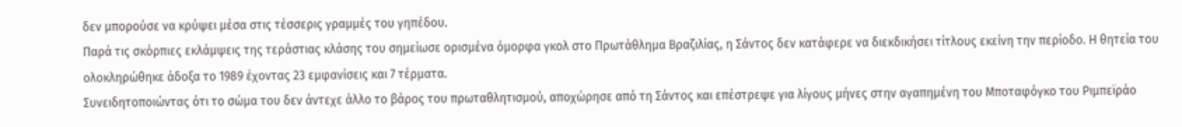δεν μπορούσε να κρύψει μέσα στις τέσσερις γραμμές του γηπέδου.
Παρά τις σκόρπιες εκλάμψεις της τεράστιας κλάσης του σημείωσε ορισμένα όμορφα γκολ στο Πρωτάθλημα Βραζιλίας, η Σάντος δεν κατάφερε να διεκδικήσει τίτλους εκείνη την περίοδο. Η θητεία του ολοκληρώθηκε άδοξα το 1989 έχοντας 23 εμφανίσεις και 7 τέρματα.
Συνειδητοποιώντας ότι το σώμα του δεν άντεχε άλλο το βάρος του πρωταθλητισμού, αποχώρησε από τη Σάντος και επέστρεψε για λίγους μήνες στην αγαπημένη του Μποταφόγκο του Ριμπεϊράο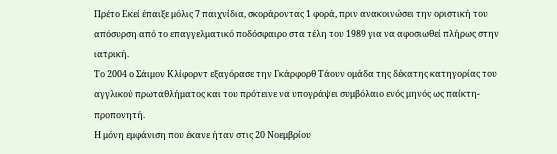Πρέτο Εκεί έπαιξε μόλις 7 παιχνίδια, σκοράροντας 1 φορά, πριν ανακοινώσει την οριστική του απόσυρση από το επαγγελματικό ποδόσφαιρο στα τέλη του 1989 για να αφοσιωθεί πλήρως στην ιατρική.
Το 2004 ο Σάιμον Κλίφορντ εξαγόρασε την Γκάρφορθ Τάουν ομάδα της δέκατης κατηγορίας του αγγλικού πρωταθλήματος και του πρότεινε να υπογράψει συμβόλαιο ενός μηνός ως παίκτη-προπονητή.
Η μόνη εμφάνιση που έκανε ήταν στις 20 Νοεμβρίου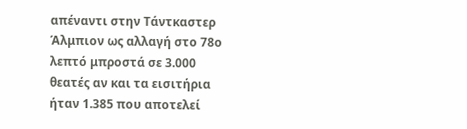απέναντι στην Τάντκαστερ Άλμπιον ως αλλαγή στο 78ο λεπτό μπροστά σε 3.000 θεατές αν και τα εισιτήρια ήταν 1.385 που αποτελεί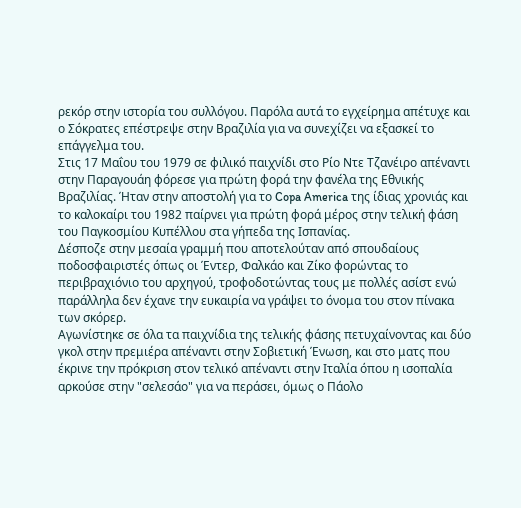ρεκόρ στην ιστορία του συλλόγου. Παρόλα αυτά το εγχείρημα απέτυχε και ο Σόκρατες επέστρεψε στην Βραζιλία για να συνεχίζει να εξασκεί το επάγγελμα του.
Στις 17 Μαΐου του 1979 σε φιλικό παιχνίδι στο Ρίο Ντε Τζανέιρο απέναντι στην Παραγουάη φόρεσε για πρώτη φορά την φανέλα της Εθνικής Βραζιλίας. Ήταν στην αποστολή για το Copa America της ίδιας χρονιάς και το καλοκαίρι του 1982 παίρνει για πρώτη φορά μέρος στην τελική φάση του Παγκοσμίου Κυπέλλου στα γήπεδα της Ισπανίας.
Δέσποζε στην μεσαία γραμμή που αποτελούταν από σπουδαίους ποδοσφαιριστές όπως οι Έντερ, Φαλκάο και Ζίκο φορώντας το περιβραχιόνιο του αρχηγού, τροφοδοτώντας τους με πολλές ασίστ ενώ παράλληλα δεν έχανε την ευκαιρία να γράψει το όνομα του στον πίνακα των σκόρερ.
Αγωνίστηκε σε όλα τα παιχνίδια της τελικής φάσης πετυχαίνοντας και δύο γκολ στην πρεμιέρα απέναντι στην Σοβιετική Ένωση, και στο ματς που έκρινε την πρόκριση στον τελικό απέναντι στην Ιταλία όπου η ισοπαλία αρκούσε στην "σελεσάο" για να περάσει, όμως ο Πάολο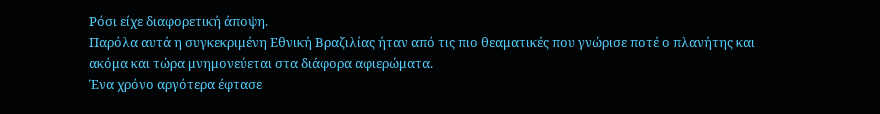Ρόσι είχε διαφορετική άποψη.
Παρόλα αυτά η συγκεκριμένη Εθνική Βραζιλίας ήταν από τις πιο θεαματικές που γνώρισε ποτέ ο πλανήτης και ακόμα και τώρα μνημονεύεται στα διάφορα αφιερώματα.
Ένα χρόνο αργότερα έφτασε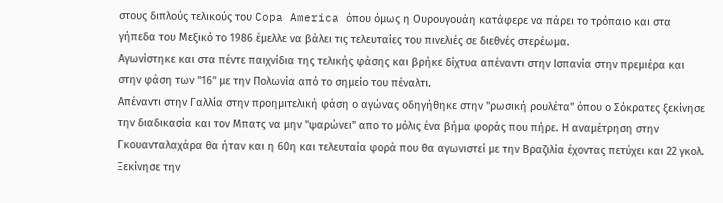στους διπλούς τελικούς του Copa America όπου όμως η Ουρουγουάη κατάφερε να πάρει το τρόπαιο και στα γήπεδα του Μεξικό το 1986 έμελλε να βάλει τις τελευταίες του πινελιές σε διεθνές στερέωμα.
Αγωνίστηκε και στα πέντε παιχνίδια της τελικής φάσης και βρήκε δίχτυα απέναντι στην Ισπανία στην πρεμιέρα και στην φάση των "16" με την Πολωνία από το σημείο του πέναλτι.
Απέναντι στην Γαλλία στην προημιτελική φάση ο αγώνας οδηγήθηκε στην "ρωσική ρουλέτα" όπου ο Σόκρατες ξεκίνησε την διαδικασία και τον Μπατς να μην "ψαρώνει" απο το μόλις ένα βήμα φοράς που πήρε. Η αναμέτρηση στην Γκουανταλαχάρα θα ήταν και η 60η και τελευταία φορά που θα αγωνιστεί με την Βραζιλία έχοντας πετύχει και 22 γκολ.
Ξεκίνησε την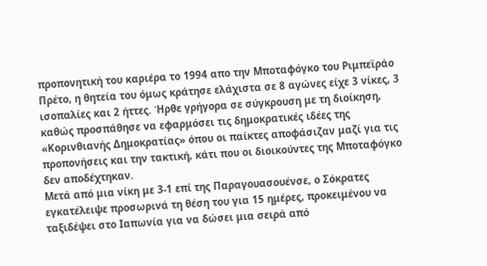προπονητική του καριέρα το 1994 απο την Μποταφόγκο του Ριμπεϊράο Πρέτο, η θητεία του όμως κράτησε ελάχιστα σε 8 αγώνες είχε 3 νίκες, 3 ισοπαλίες και 2 ήττες. Ήρθε γρήγορα σε σύγκρουση με τη διοίκηση, καθώς προσπάθησε να εφαρμόσει τις δημοκρατικές ιδέες της «Κορινθιανής Δημοκρατίας» όπου οι παίκτες αποφάσιζαν μαζί για τις προπονήσεις και την τακτική, κάτι που οι διοικούντες της Μποταφόγκο δεν αποδέχτηκαν.
Μετά από μια νίκη με 3-1 επί της Παραγουασουένσε, ο Σόκρατες εγκατέλειψε προσωρινά τη θέση του για 15 ημέρες, προκειμένου να ταξιδέψει στο Ιαπωνία για να δώσει μια σειρά από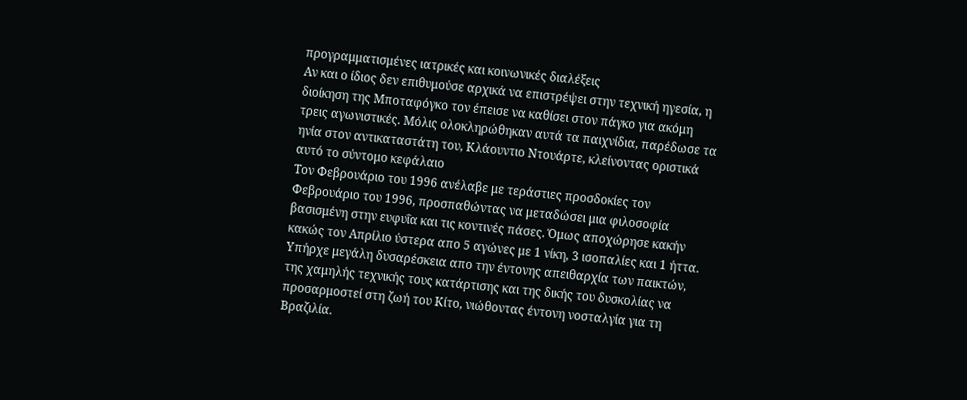προγραμματισμένες ιατρικές και κοινωνικές διαλέξεις
Αν και ο ίδιος δεν επιθυμούσε αρχικά να επιστρέψει στην τεχνική ηγεσία, η διοίκηση της Μποταφόγκο τον έπεισε να καθίσει στον πάγκο για ακόμη τρεις αγωνιστικές. Μόλις ολοκληρώθηκαν αυτά τα παιχνίδια, παρέδωσε τα ηνία στον αντικαταστάτη του, Κλάουντιο Ντουάρτε, κλείνοντας οριστικά αυτό το σύντομο κεφάλαιο
Τον Φεβρουάριο του 1996 ανέλαβε με τεράστιες προσδοκίες τον Φεβρουάριο του 1996, προσπαθώντας να μεταδώσει μια φιλοσοφία βασισμένη στην ευφυΐα και τις κοντινές πάσες. Όμως αποχώρησε κακήν κακώς τον Απρίλιο ύστερα απο 5 αγώνες με 1 νίκη, 3 ισοπαλίες και 1 ήττα.
Υπήρχε μεγάλη δυσαρέσκεια απο την έντονης απειθαρχία των παικτών, της χαμηλής τεχνικής τους κατάρτισης και της δικής του δυσκολίας να προσαρμοστεί στη ζωή του Κίτο, νιώθοντας έντονη νοσταλγία για τη Βραζιλία.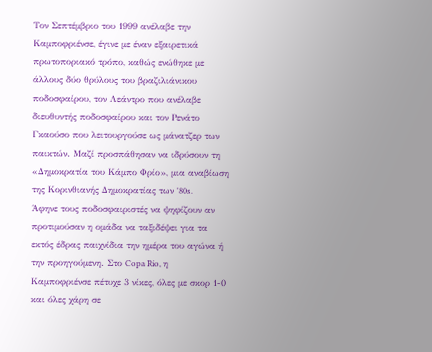Τον Σεπτέμβριο του 1999 ανέλαβε την Καμποφριένσε, έγινε με έναν εξαιρετικά πρωτοποριακό τρόπο, καθώς ενώθηκε με άλλους δύο θρύλους του βραζιλιάνικου ποδοσφαίρου, τον Λεάντρο που ανέλαβε διευθυντής ποδοσφαίρου και τον Ρενάτο Γκαούσο που λειτουργούσε ως μάνατζερ των παικτών. Μαζί προσπάθησαν να ιδρύσουν τη «Δημοκρατία του Κάμπο Φρίο», μια αναβίωση της Κορινθιανής Δημοκρατίας των '80s.
Άφηνε τους ποδοσφαιριστές να ψηφίζουν αν προτιμούσαν η ομάδα να ταξιδέψει για τα εκτός έδρας παιχνίδια την ημέρα του αγώνα ή την προηγούμενη. Στο Copa Rio, η Καμποφριένσε πέτυχε 3 νίκες, όλες με σκορ 1-0 και όλες χάρη σε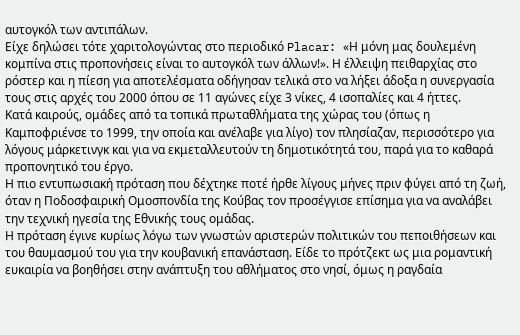αυτογκόλ των αντιπάλων.
Είχε δηλώσει τότε χαριτολογώντας στο περιοδικό Placar: «Η μόνη μας δουλεμένη κομπίνα στις προπονήσεις είναι το αυτογκόλ των άλλων!». Η έλλειψη πειθαρχίας στο ρόστερ και η πίεση για αποτελέσματα οδήγησαν τελικά στο να λήξει άδοξα η συνεργασία τους στις αρχές του 2000 όπου σε 11 αγώνες είχε 3 νίκες, 4 ισοπαλίες και 4 ήττες.
Κατά καιρούς, ομάδες από τα τοπικά πρωταθλήματα της χώρας του (όπως η Καμποφριένσε το 1999, την οποία και ανέλαβε για λίγο) τον πλησίαζαν, περισσότερο για λόγους μάρκετινγκ και για να εκμεταλλευτούν τη δημοτικότητά του, παρά για το καθαρά προπονητικό του έργο.
Η πιο εντυπωσιακή πρόταση που δέχτηκε ποτέ ήρθε λίγους μήνες πριν φύγει από τη ζωή, όταν η Ποδοσφαιρική Ομοσπονδία της Κούβας τον προσέγγισε επίσημα για να αναλάβει την τεχνική ηγεσία της Εθνικής τους ομάδας.
Η πρόταση έγινε κυρίως λόγω των γνωστών αριστερών πολιτικών του πεποιθήσεων και του θαυμασμού του για την κουβανική επανάσταση. Είδε το πρότζεκτ ως μια ρομαντική ευκαιρία να βοηθήσει στην ανάπτυξη του αθλήματος στο νησί, όμως η ραγδαία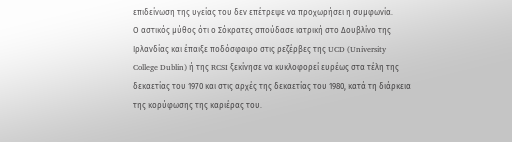επιδείνωση της υγείας του δεν επέτρεψε να προχωρήσει η συμφωνία.
Ο αστικός μύθος ότι ο Σόκρατες σπούδασε ιατρική στο Δουβλίνο της Ιρλανδίας και έπαιξε ποδόσφαιρο στις ρεζέρβες της UCD (University College Dublin) ή της RCSI ξεκίνησε να κυκλοφορεί ευρέως στα τέλη της δεκαετίας του 1970 και στις αρχές της δεκαετίας του 1980, κατά τη διάρκεια της κορύφωσης της καριέρας του.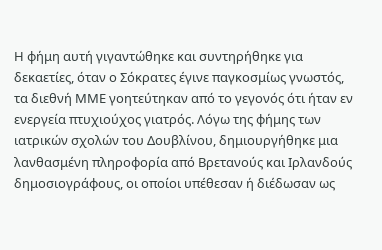Η φήμη αυτή γιγαντώθηκε και συντηρήθηκε για δεκαετίες, όταν ο Σόκρατες έγινε παγκοσμίως γνωστός, τα διεθνή ΜΜΕ γοητεύτηκαν από το γεγονός ότι ήταν εν ενεργεία πτυχιούχος γιατρός. Λόγω της φήμης των ιατρικών σχολών του Δουβλίνου, δημιουργήθηκε μια λανθασμένη πληροφορία από Βρετανούς και Ιρλανδούς δημοσιογράφους, οι οποίοι υπέθεσαν ή διέδωσαν ως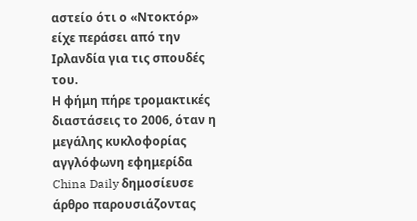αστείο ότι ο «Ντοκτόρ» είχε περάσει από την Ιρλανδία για τις σπουδές του.
Η φήμη πήρε τρομακτικές διαστάσεις το 2006, όταν η μεγάλης κυκλοφορίας αγγλόφωνη εφημερίδα China Daily δημοσίευσε άρθρο παρουσιάζοντας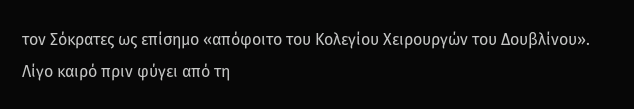τον Σόκρατες ως επίσημο «απόφοιτο του Κολεγίου Χειρουργών του Δουβλίνου».
Λίγο καιρό πριν φύγει από τη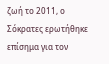ζωή το 2011, ο Σόκρατες ερωτήθηκε επίσημα για τον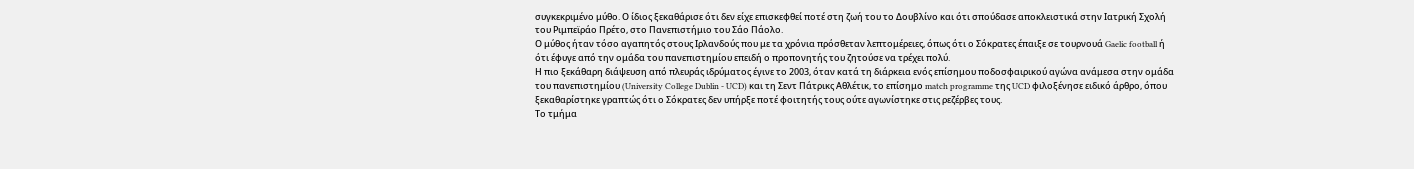συγκεκριμένο μύθο. Ο ίδιος ξεκαθάρισε ότι δεν είχε επισκεφθεί ποτέ στη ζωή του το Δουβλίνο και ότι σπούδασε αποκλειστικά στην Ιατρική Σχολή του Ριμπεϊράο Πρέτο, στο Πανεπιστήμιο του Σάο Πάολο.
Ο μύθος ήταν τόσο αγαπητός στους Ιρλανδούς που με τα χρόνια πρόσθεταν λεπτομέρειες, όπως ότι ο Σόκρατες έπαιξε σε τουρνουά Gaelic football ή ότι έφυγε από την ομάδα του πανεπιστημίου επειδή ο προπονητής του ζητούσε να τρέχει πολύ.
Η πιο ξεκάθαρη διάψευση από πλευράς ιδρύματος έγινε το 2003, όταν κατά τη διάρκεια ενός επίσημου ποδοσφαιρικού αγώνα ανάμεσα στην ομάδα του πανεπιστημίου (University College Dublin - UCD) και τη Σεντ Πάτρικς Αθλέτικ, το επίσημο match programme της UCD φιλοξένησε ειδικό άρθρο, όπου ξεκαθαρίστηκε γραπτώς ότι ο Σόκρατες δεν υπήρξε ποτέ φοιτητής τους ούτε αγωνίστηκε στις ρεζέρβες τους.
Το τμήμα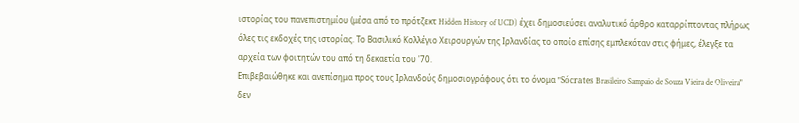ιστορίας του πανεπιστημίου (μέσα από το πρότζεκτ Hidden History of UCD) έχει δημοσιεύσει αναλυτικό άρθρο καταρρίπτοντας πλήρως όλες τις εκδοχές της ιστορίας. Το Βασιλικό Κολλέγιο Χειρουργών της Ιρλανδίας το οποίο επίσης εμπλεκόταν στις φήμες, έλεγξε τα αρχεία των φοιτητών του από τη δεκαετία του '70.
Επιβεβαιώθηκε και ανεπίσημα προς τους Ιρλανδούς δημοσιογράφους ότι το όνομα "Sócrates Brasileiro Sampaio de Souza Vieira de Oliveira" δεν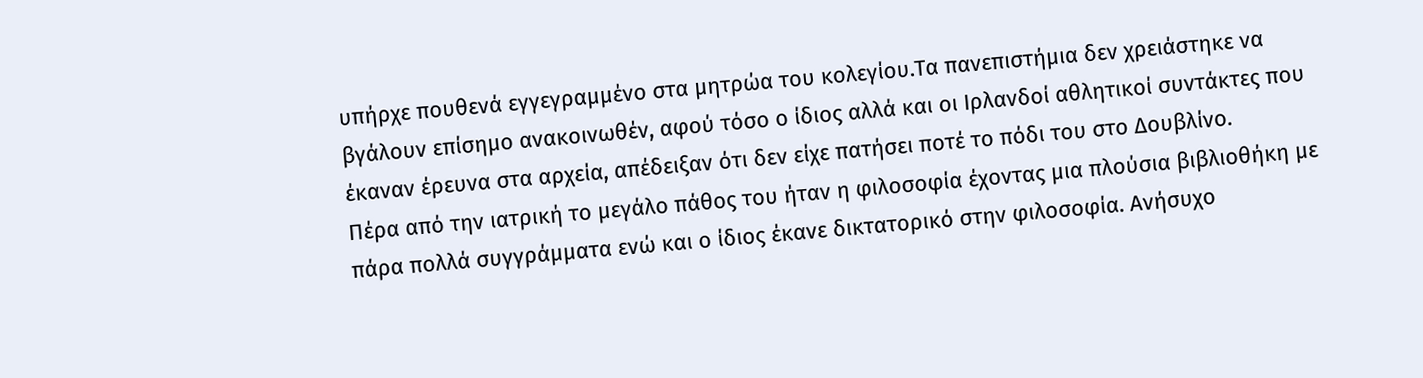υπήρχε πουθενά εγγεγραμμένο στα μητρώα του κολεγίου.Τα πανεπιστήμια δεν χρειάστηκε να βγάλουν επίσημο ανακοινωθέν, αφού τόσο ο ίδιος αλλά και οι Ιρλανδοί αθλητικοί συντάκτες που έκαναν έρευνα στα αρχεία, απέδειξαν ότι δεν είχε πατήσει ποτέ το πόδι του στο Δουβλίνο.
Πέρα από την ιατρική το μεγάλο πάθος του ήταν η φιλοσοφία έχοντας μια πλούσια βιβλιοθήκη με πάρα πολλά συγγράμματα ενώ και ο ίδιος έκανε δικτατορικό στην φιλοσοφία. Ανήσυχο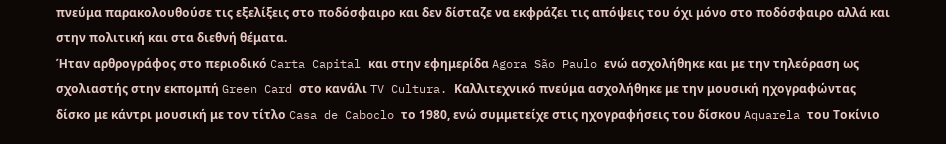πνεύμα παρακολουθούσε τις εξελίξεις στο ποδόσφαιρο και δεν δίσταζε να εκφράζει τις απόψεις του όχι μόνο στο ποδόσφαιρο αλλά και στην πολιτική και στα διεθνή θέματα.
Ήταν αρθρογράφος στο περιοδικό Carta Capital και στην εφημερίδα Agora São Paulo ενώ ασχολήθηκε και με την τηλεόραση ως σχολιαστής στην εκπομπή Green Card στο κανάλι TV Cultura. Καλλιτεχνικό πνεύμα ασχολήθηκε με την μουσική ηχογραφώντας δίσκο με κάντρι μουσική με τον τίτλο Casa de Caboclo το 1980, ενώ συμμετείχε στις ηχογραφήσεις του δίσκου Aquarela του Τοκίνιο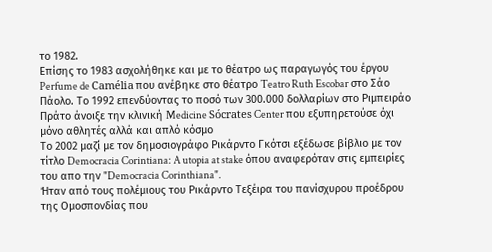το 1982.
Επίσης το 1983 ασχολήθηκε και με το θέατρο ως παραγωγός του έργου Perfume de Camélia που ανέβηκε στο θέατρο Teatro Ruth Escobar στο Σάο Πάολο. Το 1992 επενδύοντας το ποσό των 300.000 δολλαρίων στο Ριμπειράο Πράτο άνοιξε την κλινική Medicine Sócrates Center που εξυπηρετούσε όχι μόνο αθλητές αλλά και απλό κόσμο
Το 2002 μαζί με τον δημοσιογράφο Ρικάρντο Γκότσι εξέδωσε βίβλιο με τον τίτλο Democracia Corintiana: A utopia at stake όπου αναφερόταν στις εμπειρίες του απο την "Democracia Corinthiana".
Ήταν από τους πολέμιους του Ρικάρντο Τεξέιρα του πανίσχυρου προέδρου της Ομοσπονδίας που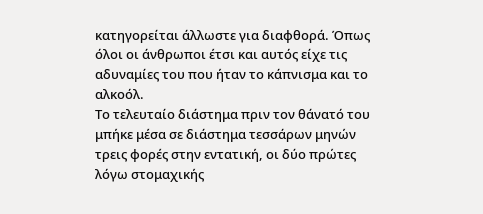κατηγορείται άλλωστε για διαφθορά. Όπως όλοι οι άνθρωποι έτσι και αυτός είχε τις αδυναμίες του που ήταν το κάπνισμα και το αλκοόλ.
Το τελευταίο διάστημα πριν τον θάνατό του μπήκε μέσα σε διάστημα τεσσάρων μηνών τρεις φορές στην εντατική, οι δύο πρώτες λόγω στομαχικής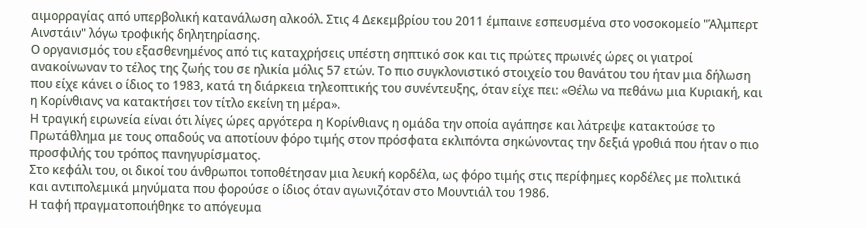αιμορραγίας από υπερβολική κατανάλωση αλκοόλ. Στις 4 Δεκεμβρίου του 2011 έμπαινε εσπευσμένα στο νοσοκομείο "Άλμπερτ Αινστάιν" λόγω τροφικής δηλητηρίασης.
Ο οργανισμός του εξασθενημένος από τις καταχρήσεις υπέστη σηπτικό σοκ και τις πρώτες πρωινές ώρες οι γιατροί ανακοίνωναν το τέλος της ζωής του σε ηλικία μόλις 57 ετών. Το πιο συγκλονιστικό στοιχείο του θανάτου του ήταν μια δήλωση που είχε κάνει ο ίδιος το 1983, κατά τη διάρκεια τηλεοπτικής του συνέντευξης, όταν είχε πει: «Θέλω να πεθάνω μια Κυριακή, και η Κορίνθιανς να κατακτήσει τον τίτλο εκείνη τη μέρα».
Η τραγική ειρωνεία είναι ότι λίγες ώρες αργότερα η Κορίνθιανς η ομάδα την οποία αγάπησε και λάτρεψε κατακτούσε το Πρωτάθλημα με τους οπαδούς να αποτίουν φόρο τιμής στον πρόσφατα εκλιπόντα σηκώνοντας την δεξιά γροθιά που ήταν ο πιο προσφιλής του τρόπος πανηγυρίσματος.
Στο κεφάλι του, οι δικοί του άνθρωποι τοποθέτησαν μια λευκή κορδέλα, ως φόρο τιμής στις περίφημες κορδέλες με πολιτικά και αντιπολεμικά μηνύματα που φορούσε ο ίδιος όταν αγωνιζόταν στο Μουντιάλ του 1986.
Η ταφή πραγματοποιήθηκε το απόγευμα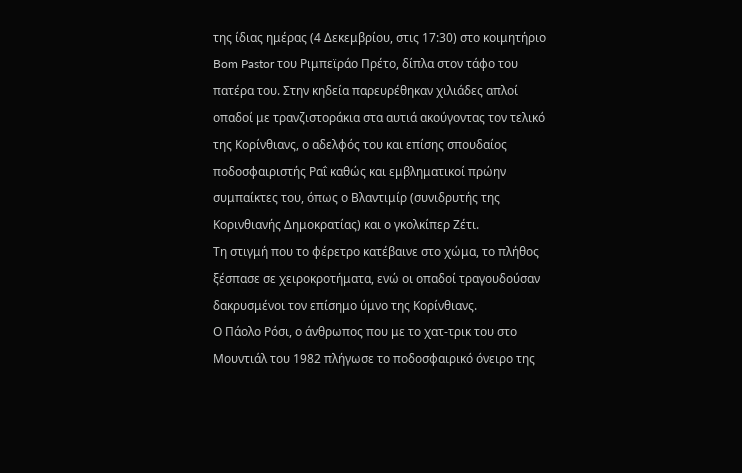της ίδιας ημέρας (4 Δεκεμβρίου, στις 17:30) στο κοιμητήριο Bom Pastor του Ριμπεϊράο Πρέτο, δίπλα στον τάφο του πατέρα του. Στην κηδεία παρευρέθηκαν χιλιάδες απλοί οπαδοί με τρανζιστοράκια στα αυτιά ακούγοντας τον τελικό της Κορίνθιανς, ο αδελφός του και επίσης σπουδαίος ποδοσφαιριστής Ραΐ καθώς και εμβληματικοί πρώην συμπαίκτες του, όπως ο Βλαντιμίρ (συνιδρυτής της Κορινθιανής Δημοκρατίας) και ο γκολκίπερ Ζέτι.
Τη στιγμή που το φέρετρο κατέβαινε στο χώμα, το πλήθος ξέσπασε σε χειροκροτήματα, ενώ οι οπαδοί τραγουδούσαν δακρυσμένοι τον επίσημο ύμνο της Κορίνθιανς.
Ο Πάολο Ρόσι, ο άνθρωπος που με το χατ-τρικ του στο Μουντιάλ του 1982 πλήγωσε το ποδοσφαιρικό όνειρο της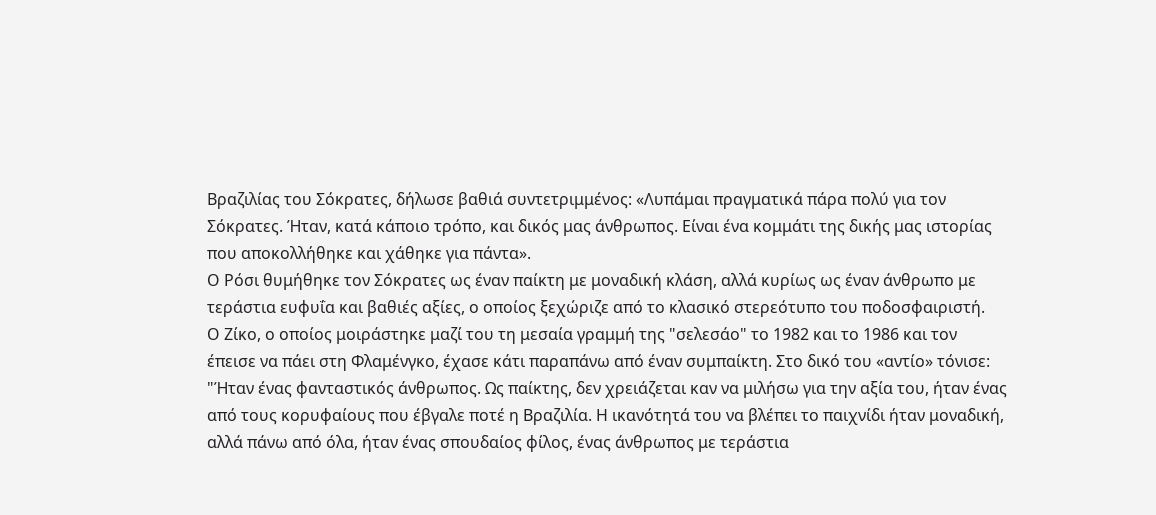Βραζιλίας του Σόκρατες, δήλωσε βαθιά συντετριμμένος: «Λυπάμαι πραγματικά πάρα πολύ για τον Σόκρατες. Ήταν, κατά κάποιο τρόπο, και δικός μας άνθρωπος. Είναι ένα κομμάτι της δικής μας ιστορίας που αποκολλήθηκε και χάθηκε για πάντα».
Ο Ρόσι θυμήθηκε τον Σόκρατες ως έναν παίκτη με μοναδική κλάση, αλλά κυρίως ως έναν άνθρωπο με τεράστια ευφυΐα και βαθιές αξίες, ο οποίος ξεχώριζε από το κλασικό στερεότυπο του ποδοσφαιριστή.
Ο Ζίκο, ο οποίος μοιράστηκε μαζί του τη μεσαία γραμμή της "σελεσάο" το 1982 και το 1986 και τον έπεισε να πάει στη Φλαμένγκο, έχασε κάτι παραπάνω από έναν συμπαίκτη. Στο δικό του «αντίο» τόνισε:
"Ήταν ένας φανταστικός άνθρωπος. Ως παίκτης, δεν χρειάζεται καν να μιλήσω για την αξία του, ήταν ένας από τους κορυφαίους που έβγαλε ποτέ η Βραζιλία. Η ικανότητά του να βλέπει το παιχνίδι ήταν μοναδική, αλλά πάνω από όλα, ήταν ένας σπουδαίος φίλος, ένας άνθρωπος με τεράστια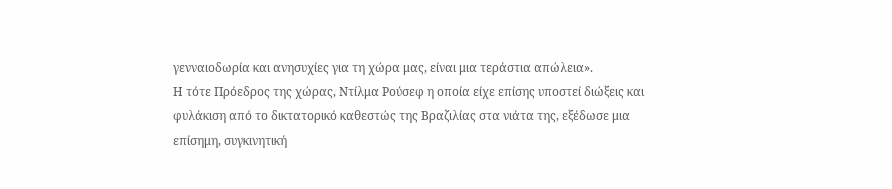γενναιοδωρία και ανησυχίες για τη χώρα μας, είναι μια τεράστια απώλεια».
Η τότε Πρόεδρος της χώρας, Ντίλμα Ρούσεφ η οποία είχε επίσης υποστεί διώξεις και φυλάκιση από το δικτατορικό καθεστώς της Βραζιλίας στα νιάτα της, εξέδωσε μια επίσημη, συγκινητική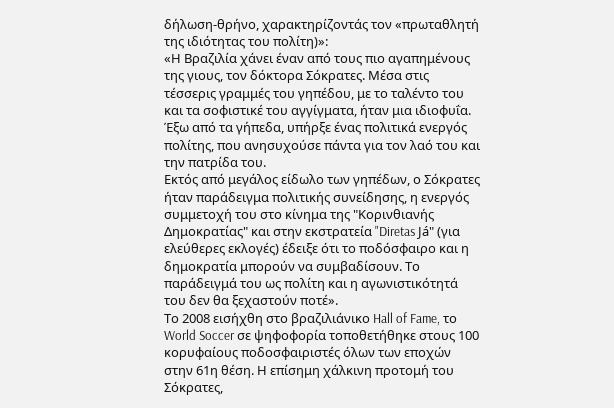δήλωση-θρήνο, χαρακτηρίζοντάς τον «πρωταθλητή της ιδιότητας του πολίτη)»:
«Η Βραζιλία χάνει έναν από τους πιο αγαπημένους της γιους, τον δόκτορα Σόκρατες. Μέσα στις τέσσερις γραμμές του γηπέδου, με το ταλέντο του και τα σοφιστικέ του αγγίγματα, ήταν μια ιδιοφυΐα. Έξω από τα γήπεδα, υπήρξε ένας πολιτικά ενεργός πολίτης, που ανησυχούσε πάντα για τον λαό του και την πατρίδα του.
Εκτός από μεγάλος είδωλο των γηπέδων, ο Σόκρατες ήταν παράδειγμα πολιτικής συνείδησης, η ενεργός συμμετοχή του στο κίνημα της "Κορινθιανής Δημοκρατίας" και στην εκστρατεία "Diretas Já" (για ελεύθερες εκλογές) έδειξε ότι το ποδόσφαιρο και η δημοκρατία μπορούν να συμβαδίσουν. Το παράδειγμά του ως πολίτη και η αγωνιστικότητά του δεν θα ξεχαστούν ποτέ».
Το 2008 εισήχθη στο βραζιλιάνικο Hall of Fame, το World Soccer σε ψηφοφορία τοποθετήθηκε στους 100 κορυφαίους ποδοσφαιριστές όλων των εποχών στην 61η θέση. Η επίσημη χάλκινη προτομή του Σόκρατες,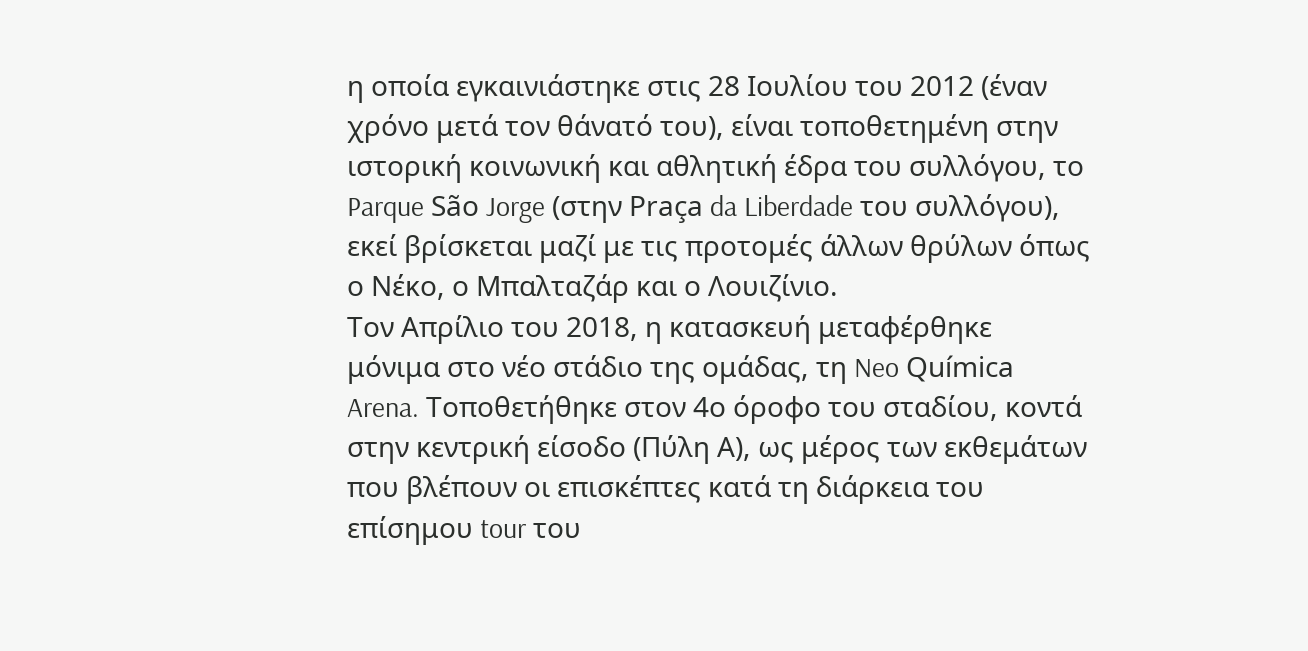η οποία εγκαινιάστηκε στις 28 Ιουλίου του 2012 (έναν χρόνο μετά τον θάνατό του), είναι τοποθετημένη στην ιστορική κοινωνική και αθλητική έδρα του συλλόγου, το Parque São Jorge (στην Praça da Liberdade του συλλόγου), εκεί βρίσκεται μαζί με τις προτομές άλλων θρύλων όπως ο Νέκο, ο Μπαλταζάρ και ο Λουιζίνιο.
Τον Απρίλιο του 2018, η κατασκευή μεταφέρθηκε μόνιμα στο νέο στάδιο της ομάδας, τη Neo Química Arena. Τοποθετήθηκε στον 4ο όροφο του σταδίου, κοντά στην κεντρική είσοδο (Πύλη Α), ως μέρος των εκθεμάτων που βλέπουν οι επισκέπτες κατά τη διάρκεια του επίσημου tour του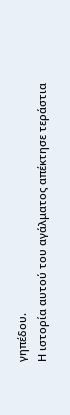γηπέδου.
Η ιστορία αυτού του αγάλματος απέκτησε τεράστια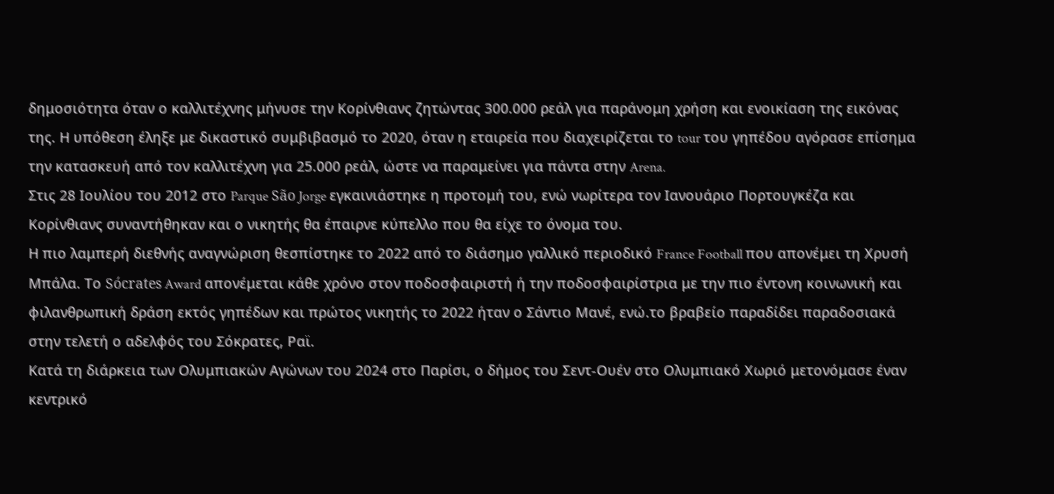δημοσιότητα όταν ο καλλιτέχνης μήνυσε την Κορίνθιανς ζητώντας 300.000 ρεάλ για παράνομη χρήση και ενοικίαση της εικόνας της. Η υπόθεση έληξε με δικαστικό συμβιβασμό το 2020, όταν η εταιρεία που διαχειρίζεται το tour του γηπέδου αγόρασε επίσημα την κατασκευή από τον καλλιτέχνη για 25.000 ρεάλ, ώστε να παραμείνει για πάντα στην Arena.
Στις 28 Ιουλίου του 2012 στο Parque São Jorge εγκαινιάστηκε η προτομή του, ενώ νωρίτερα τον Ιανουάριο Πορτουγκέζα και Κορίνθιανς συναντήθηκαν και ο νικητής θα έπαιρνε κύπελλο που θα είχε το όνομα του.
Η πιο λαμπερή διεθνής αναγνώριση θεσπίστηκε το 2022 από το διάσημο γαλλικό περιοδικό France Football που απονέμει τη Χρυσή Μπάλα. Το Sócrates Award απονέμεται κάθε χρόνο στον ποδοσφαιριστή ή την ποδοσφαιρίστρια με την πιο έντονη κοινωνική και φιλανθρωπική δράση εκτός γηπέδων και πρώτος νικητής το 2022 ήταν ο Σάντιο Μανέ, ενώ.το βραβείο παραδίδει παραδοσιακά στην τελετή ο αδελφός του Σόκρατες, Ραϊ.
Κατά τη διάρκεια των Ολυμπιακών Αγώνων του 2024 στο Παρίσι, ο δήμος του Σεντ-Ουέν στο Ολυμπιακό Χωριό μετονόμασε έναν κεντρικό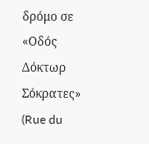δρόμο σε «Οδός Δόκτωρ Σόκρατες» (Rue du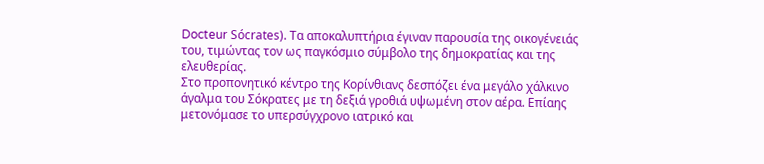Docteur Sócrates). Τα αποκαλυπτήρια έγιναν παρουσία της οικογένειάς του, τιμώντας τον ως παγκόσμιο σύμβολο της δημοκρατίας και της ελευθερίας.
Στο προπονητικό κέντρο της Κορίνθιανς δεσπόζει ένα μεγάλο χάλκινο άγαλμα του Σόκρατες με τη δεξιά γροθιά υψωμένη στον αέρα. Επίαης μετονόμασε το υπερσύγχρονο ιατρικό και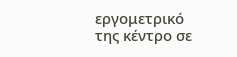εργομετρικό της κέντρο σε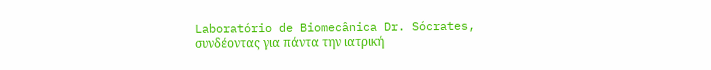Laboratório de Biomecânica Dr. Sócrates, συνδέοντας για πάντα την ιατρική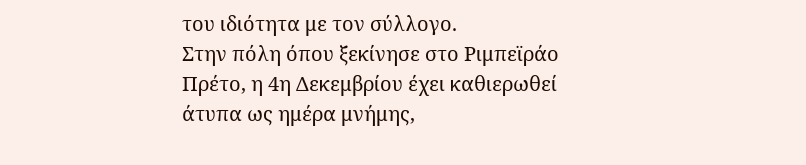του ιδιότητα με τον σύλλογο.
Στην πόλη όπου ξεκίνησε στο Ριμπεϊράο Πρέτο, η 4η Δεκεμβρίου έχει καθιερωθεί άτυπα ως ημέρα μνήμης,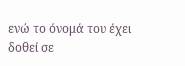ενώ το όνομά του έχει δοθεί σε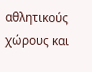αθλητικούς χώρους και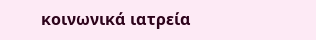κοινωνικά ιατρεία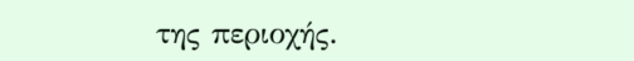της περιοχής.